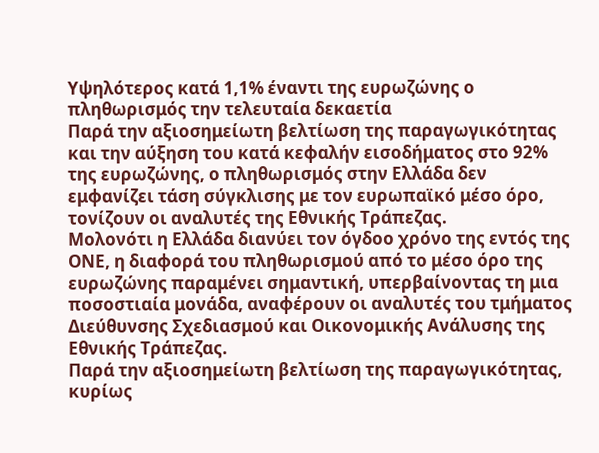Υψηλότερος κατά 1,1% έναντι της ευρωζώνης ο πληθωρισμός την τελευταία δεκαετία
Παρά την αξιοσημείωτη βελτίωση της παραγωγικότητας και την αύξηση του κατά κεφαλήν εισοδήματος στο 92% της ευρωζώνης, ο πληθωρισμός στην Ελλάδα δεν εμφανίζει τάση σύγκλισης με τον ευρωπαϊκό μέσο όρο, τονίζουν οι αναλυτές της Εθνικής Τράπεζας.
Μολονότι η Ελλάδα διανύει τον όγδοο χρόνο της εντός της ΟΝΕ, η διαφορά του πληθωρισμού από το μέσο όρο της ευρωζώνης παραμένει σημαντική, υπερβαίνοντας τη μια ποσοστιαία μονάδα, αναφέρουν οι αναλυτές του τμήματος Διεύθυνσης Σχεδιασμού και Οικονομικής Ανάλυσης της Εθνικής Τράπεζας.
Παρά την αξιοσημείωτη βελτίωση της παραγωγικότητας, κυρίως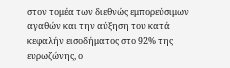στον τομέα των διεθνώς εμπορεύσιμων αγαθών και την αύξηση του κατά κεφαλήν εισοδήματος στο 92% της ευρωζώνης, ο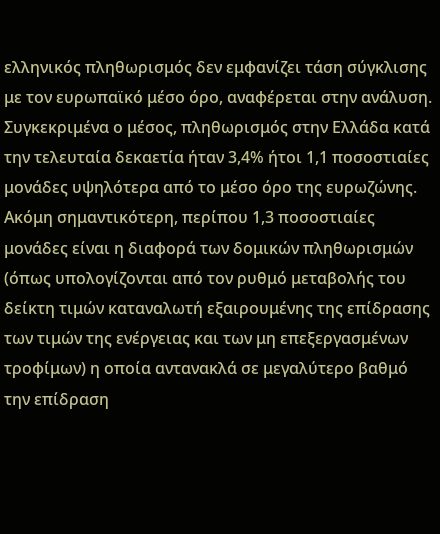ελληνικός πληθωρισμός δεν εμφανίζει τάση σύγκλισης με τον ευρωπαϊκό μέσο όρο, αναφέρεται στην ανάλυση.
Συγκεκριμένα ο μέσος, πληθωρισμός στην Ελλάδα κατά την τελευταία δεκαετία ήταν 3,4% ήτοι 1,1 ποσοστιαίες μονάδες υψηλότερα από το μέσο όρο της ευρωζώνης. Ακόμη σημαντικότερη, περίπου 1,3 ποσοστιαίες μονάδες είναι η διαφορά των δομικών πληθωρισμών (όπως υπολογίζονται από τον ρυθμό μεταβολής του δείκτη τιμών καταναλωτή εξαιρουμένης της επίδρασης των τιμών της ενέργειας και των μη επεξεργασμένων τροφίμων) η οποία αντανακλά σε μεγαλύτερο βαθμό την επίδραση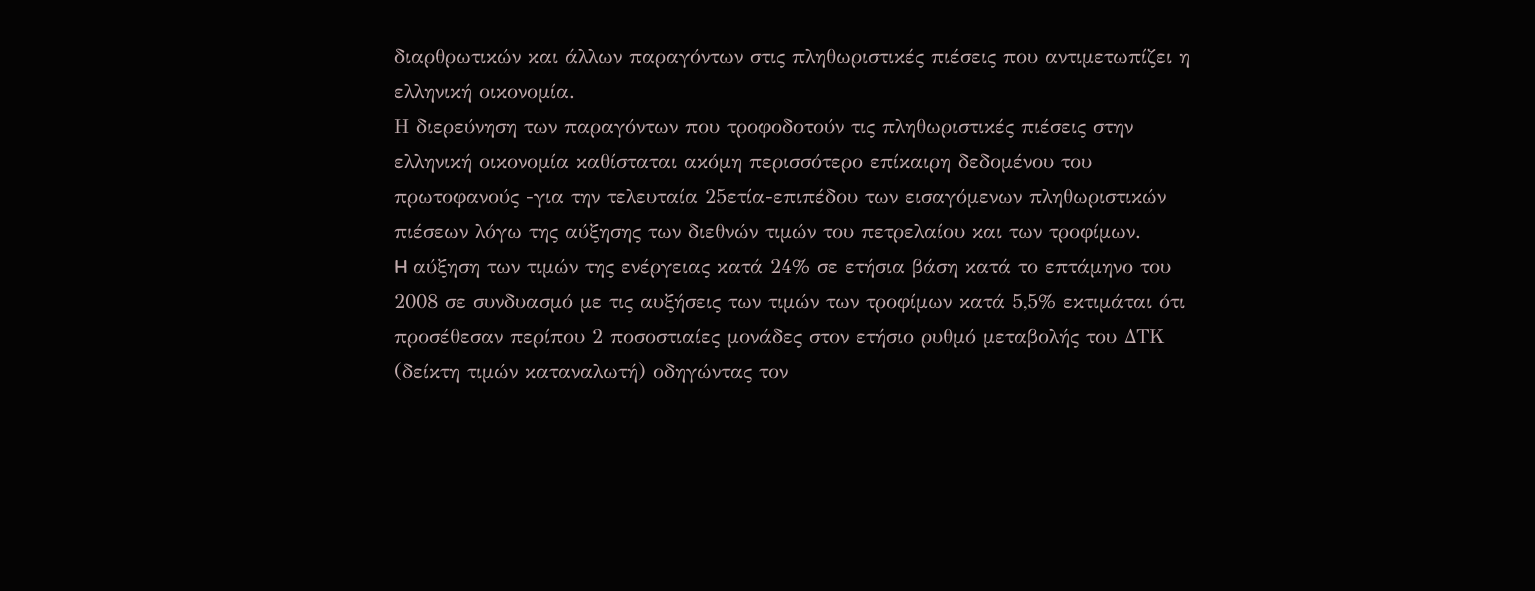διαρθρωτικών και άλλων παραγόντων στις πληθωριστικές πιέσεις που αντιμετωπίζει η ελληνική οικονομία.
Η διερεύνηση των παραγόντων που τροφοδοτούν τις πληθωριστικές πιέσεις στην ελληνική οικονομία καθίσταται ακόμη περισσότερο επίκαιρη δεδομένου του πρωτοφανούς -για την τελευταία 25ετία-επιπέδου των εισαγόμενων πληθωριστικών πιέσεων λόγω της αύξησης των διεθνών τιμών του πετρελαίου και των τροφίμων.
H αύξηση των τιμών της ενέργειας κατά 24% σε ετήσια βάση κατά το επτάμηνο του 2008 σε συνδυασμό με τις αυξήσεις των τιμών των τροφίμων κατά 5,5% εκτιμάται ότι προσέθεσαν περίπου 2 ποσοστιαίες μονάδες στον ετήσιο ρυθμό μεταβολής του ΔΤΚ (δείκτη τιμών καταναλωτή) οδηγώντας τον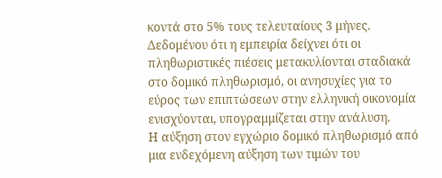κοντά στο 5% τους τελευταίους 3 μήνες.
Δεδομένου ότι η εμπειρία δείχνει ότι οι πληθωριστικές πιέσεις μετακυλίονται σταδιακά στο δομικό πληθωρισμό, οι ανησυχίες για το εύρος των επιπτώσεων στην ελληνική οικονομία ενισχύονται, υπογραμμίζεται στην ανάλυση.
Η αύξηση στον εγχώριο δομικό πληθωρισμό από μια ενδεχόμενη αύξηση των τιμών του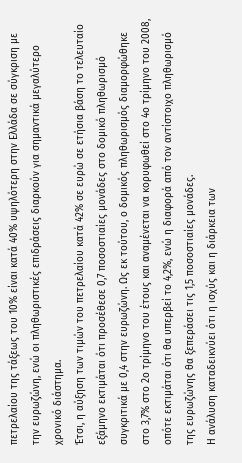πετρελαίου της τάξεως του 10% είναι κατά 40% υψηλότερη στην Ελλάδα σε σύγκριση με την ευρωζώνη, ενώ οι πληθωριστικές επιδράσεις διαρκούν για σημαντικά μεγαλύτερο χρονικό διάστημα.
Έτσι, η αύξηση των τιμών του πετρελαίου κατά 42% σε ευρώ σε ετήσια βάση το τελευταίο εξάμηνο εκτιμάται ότι προσέθεσε 0,7 ποσοστιαίες μονάδες στο δομικό πληθωρισμό συγκριτικά με 0,4 στην ευρωζώνη. Ως εκ τούτου, ο δομικός πληθωρισμός διαμορφώθηκε στο 3,7% στο 2ο τρίμηνο του έτους και αναμένεται να κορυφωθεί στο 4ο τρίμηνο του 2008, οπότε εκτιμάται ότι θα υπερβεί το 4,2%, ενώ η διαφορά από τον αντίστοιχο πληθωρισμό της ευρωζώνης θα ξεπεράσει τις 1,5 ποσοστιαίες μονάδες.
Η ανάλυση καταδεικνύει ότι η ισχύς και η διάρκεια των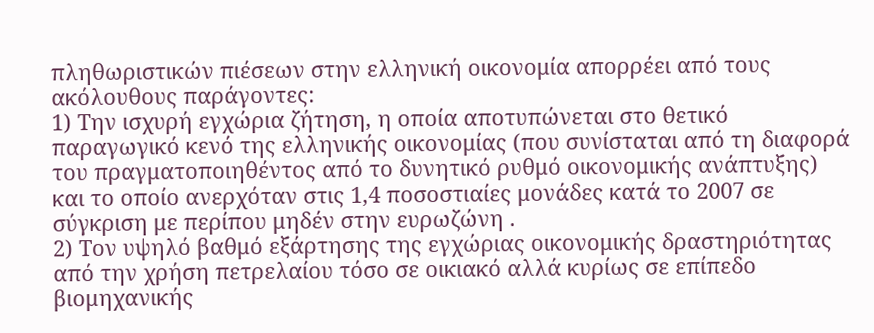πληθωριστικών πιέσεων στην ελληνική οικονομία απορρέει από τους ακόλουθους παράγοντες:
1) Την ισχυρή εγχώρια ζήτηση, η οποία αποτυπώνεται στο θετικό παραγωγικό κενό της ελληνικής οικονομίας (που συνίσταται από τη διαφορά του πραγματοποιηθέντος από το δυνητικό ρυθμό οικονομικής ανάπτυξης) και το οποίο ανερχόταν στις 1,4 ποσοστιαίες μονάδες κατά το 2007 σε σύγκριση με περίπου μηδέν στην ευρωζώνη .
2) Τον υψηλό βαθμό εξάρτησης της εγχώριας οικονομικής δραστηριότητας από την χρήση πετρελαίου τόσο σε οικιακό αλλά κυρίως σε επίπεδο βιομηχανικής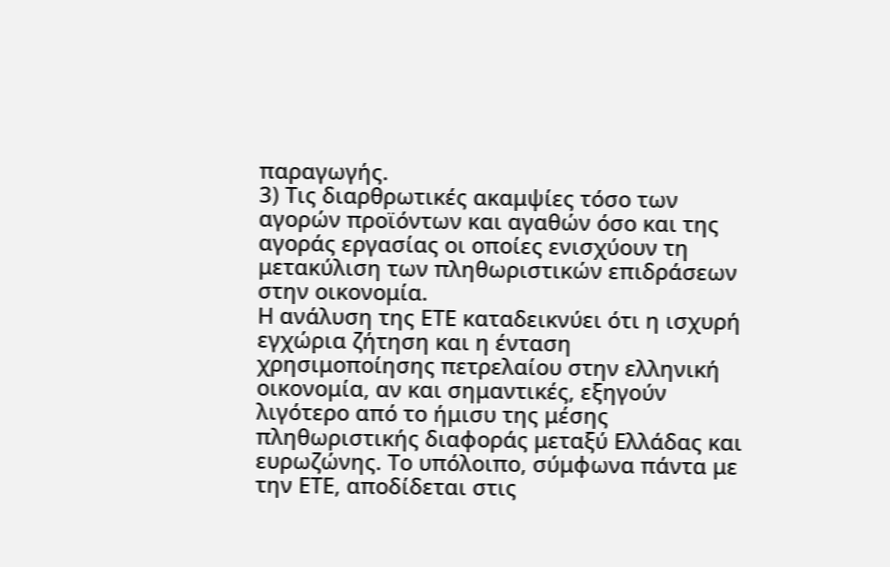παραγωγής.
3) Τις διαρθρωτικές ακαμψίες τόσο των αγορών προϊόντων και αγαθών όσο και της αγοράς εργασίας οι οποίες ενισχύουν τη μετακύλιση των πληθωριστικών επιδράσεων στην οικονομία.
Η ανάλυση της ΕΤΕ καταδεικνύει ότι η ισχυρή εγχώρια ζήτηση και η ένταση χρησιμοποίησης πετρελαίου στην ελληνική οικονομία, αν και σημαντικές, εξηγούν λιγότερο από το ήμισυ της μέσης πληθωριστικής διαφοράς μεταξύ Ελλάδας και ευρωζώνης. Το υπόλοιπο, σύμφωνα πάντα με την ΕΤΕ, αποδίδεται στις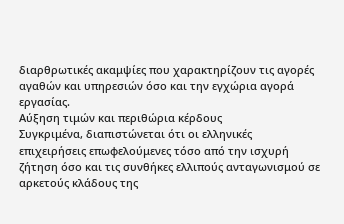διαρθρωτικές ακαμψίες που χαρακτηρίζουν τις αγορές αγαθών και υπηρεσιών όσο και την εγχώρια αγορά εργασίας.
Αύξηση τιμών και περιθώρια κέρδους
Συγκριμένα, διαπιστώνεται ότι οι ελληνικές επιχειρήσεις επωφελούμενες τόσο από την ισχυρή ζήτηση όσο και τις συνθήκες ελλιπούς ανταγωνισμού σε αρκετούς κλάδους της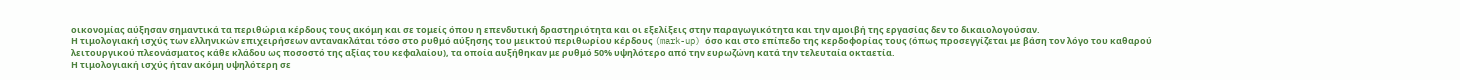οικονομίας αύξησαν σημαντικά τα περιθώρια κέρδους τους ακόμη και σε τομείς όπου η επενδυτική δραστηριότητα και οι εξελίξεις στην παραγωγικότητα και την αμοιβή της εργασίας δεν το δικαιολογούσαν.
Η τιμολογιακή ισχύς των ελληνικών επιχειρήσεων αντανακλάται τόσο στο ρυθμό αύξησης του μεικτού περιθωρίου κέρδους (mark-up) όσο και στο επίπεδο της κερδοφορίας τους (όπως προσεγγίζεται με βάση τον λόγο του καθαρού λειτουργικού πλεονάσματος κάθε κλάδου ως ποσοστό της αξίας του κεφαλαίου), τα οποία αυξήθηκαν με ρυθμό 50% υψηλότερο από την ευρωζώνη κατά την τελευταία οκταετία.
Η τιμολογιακή ισχύς ήταν ακόμη υψηλότερη σε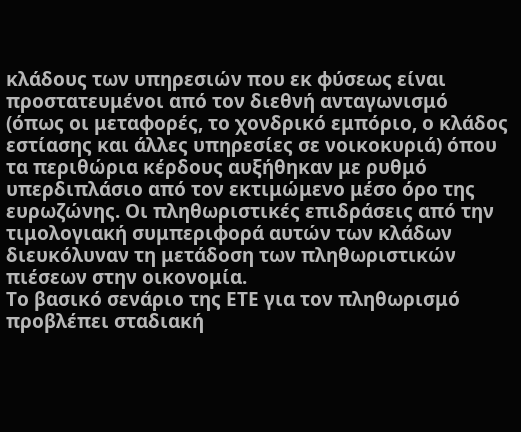κλάδους των υπηρεσιών που εκ φύσεως είναι προστατευμένοι από τον διεθνή ανταγωνισμό (όπως οι μεταφορές, το χονδρικό εμπόριο, ο κλάδος εστίασης και άλλες υπηρεσίες σε νοικοκυριά) όπου τα περιθώρια κέρδους αυξήθηκαν με ρυθμό υπερδιπλάσιο από τον εκτιμώμενο μέσο όρο της ευρωζώνης. Οι πληθωριστικές επιδράσεις από την τιμολογιακή συμπεριφορά αυτών των κλάδων διευκόλυναν τη μετάδοση των πληθωριστικών πιέσεων στην οικονομία.
Το βασικό σενάριο της ΕΤΕ για τον πληθωρισμό προβλέπει σταδιακή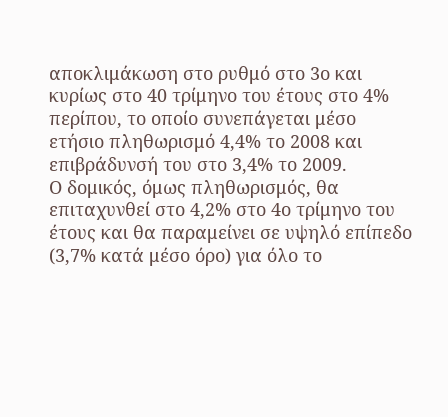αποκλιμάκωση στο ρυθμό στο 3ο και κυρίως στο 40 τρίμηνο του έτους στο 4% περίπου, το οποίο συνεπάγεται μέσο ετήσιο πληθωρισμό 4,4% το 2008 και επιβράδυνσή του στο 3,4% το 2009.
Ο δομικός, όμως πληθωρισμός, θα επιταχυνθεί στο 4,2% στο 4ο τρίμηνο του έτους και θα παραμείνει σε υψηλό επίπεδο (3,7% κατά μέσο όρο) για όλο το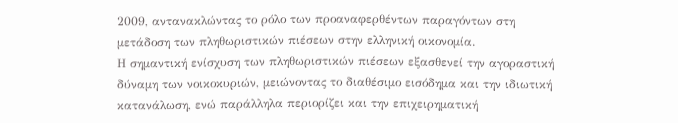2009, αντανακλώντας το ρόλο των προαναφερθέντων παραγόντων στη μετάδοση των πληθωριστικών πιέσεων στην ελληνική οικονομία.
Η σημαντική ενίσχυση των πληθωριστικών πιέσεων εξασθενεί την αγοραστική δύναμη των νοικοκυριών, μειώνοντας το διαθέσιμο εισόδημα και την ιδιωτική κατανάλωση, ενώ παράλληλα περιορίζει και την επιχειρηματική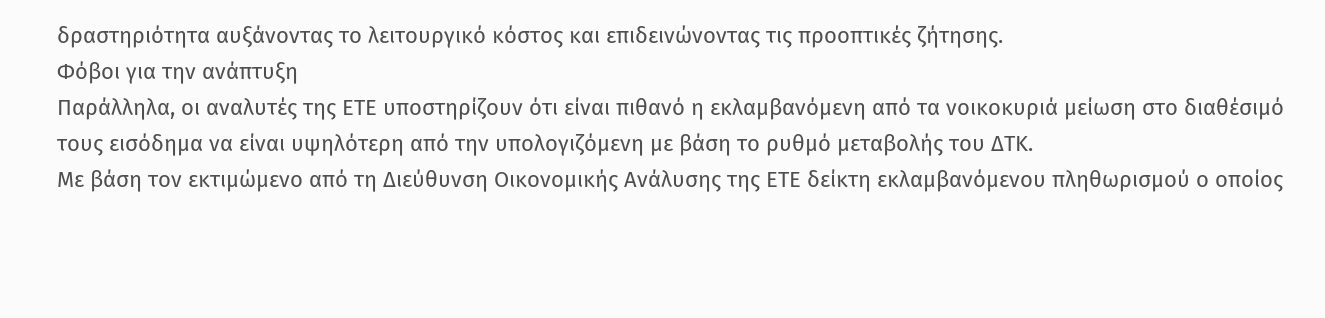δραστηριότητα αυξάνοντας το λειτουργικό κόστος και επιδεινώνοντας τις προοπτικές ζήτησης.
Φόβοι για την ανάπτυξη
Παράλληλα, οι αναλυτές της ΕΤΕ υποστηρίζουν ότι είναι πιθανό η εκλαμβανόμενη από τα νοικοκυριά μείωση στο διαθέσιμό τους εισόδημα να είναι υψηλότερη από την υπολογιζόμενη με βάση το ρυθμό μεταβολής του ΔΤΚ.
Με βάση τον εκτιμώμενο από τη Διεύθυνση Οικονομικής Ανάλυσης της ΕΤΕ δείκτη εκλαμβανόμενου πληθωρισμού ο οποίος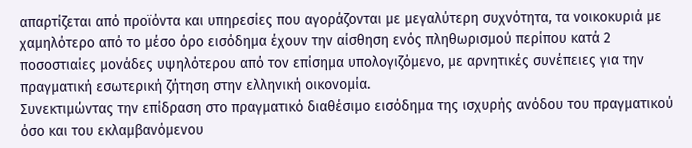απαρτίζεται από προϊόντα και υπηρεσίες που αγοράζονται με μεγαλύτερη συχνότητα, τα νοικοκυριά με χαμηλότερο από το μέσο όρο εισόδημα έχουν την αίσθηση ενός πληθωρισμού περίπου κατά 2 ποσοστιαίες μονάδες υψηλότερου από τoν επίσημα υπολογιζόμενο, με αρνητικές συνέπειες για την πραγματική εσωτερική ζήτηση στην ελληνική οικονομία.
Συνεκτιμώντας την επίδραση στο πραγματικό διαθέσιμο εισόδημα της ισχυρής ανόδου του πραγματικού όσο και του εκλαμβανόμενου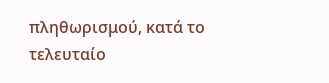πληθωρισμού, κατά το τελευταίο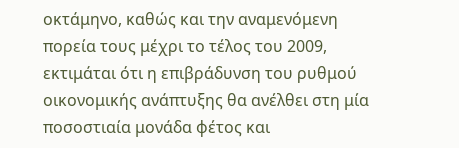οκτάμηνο, καθώς και την αναμενόμενη πορεία τους μέχρι το τέλος του 2009, εκτιμάται ότι η επιβράδυνση του ρυθμού οικονομικής ανάπτυξης θα ανέλθει στη μία ποσοστιαία μονάδα φέτος και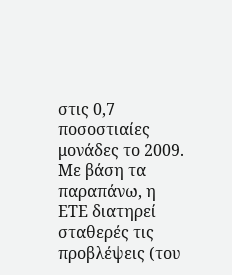στις 0,7 ποσοστιαίες μονάδες το 2009.
Με βάση τα παραπάνω, η ΕΤΕ διατηρεί σταθερές τις προβλέψεις (του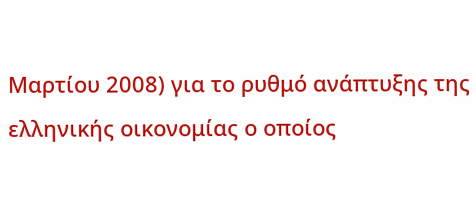Μαρτίου 2008) για το ρυθμό ανάπτυξης της ελληνικής οικονομίας ο οποίος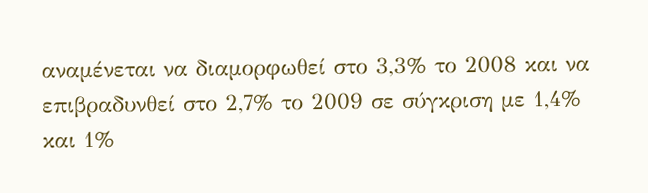αναμένεται να διαμορφωθεί στο 3,3% το 2008 και να επιβραδυνθεί στο 2,7% το 2009 σε σύγκριση με 1,4% και 1%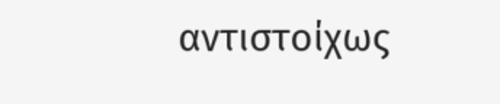αντιστοίχως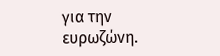για την ευρωζώνη.